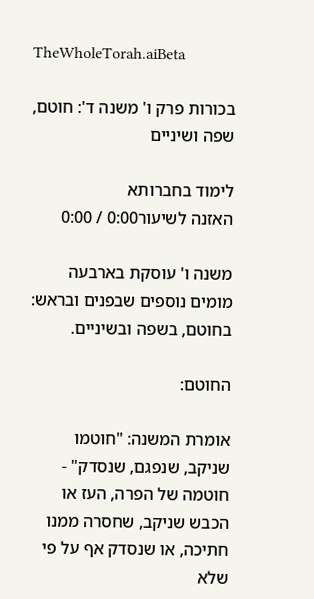TheWholeTorah.aiBeta

בכורות פרק ו' משנה ד': חוטם, שפה ושיניים

לימוד בחברותא
האזנה לשיעור0:00 / 0:00

משנה ו' עוסקת בארבעה מומים נוספים שבפנים ובראש: בחוטם, בשפה ובשיניים.

החוטם:

אומרת המשנה: "חוטמו שניקב, שנפגם, שנסדק" - חוטמה של הפרה, העז או הכבש שניקב, שחסרה ממנו חתיכה, או שנסדק אף על פי שלא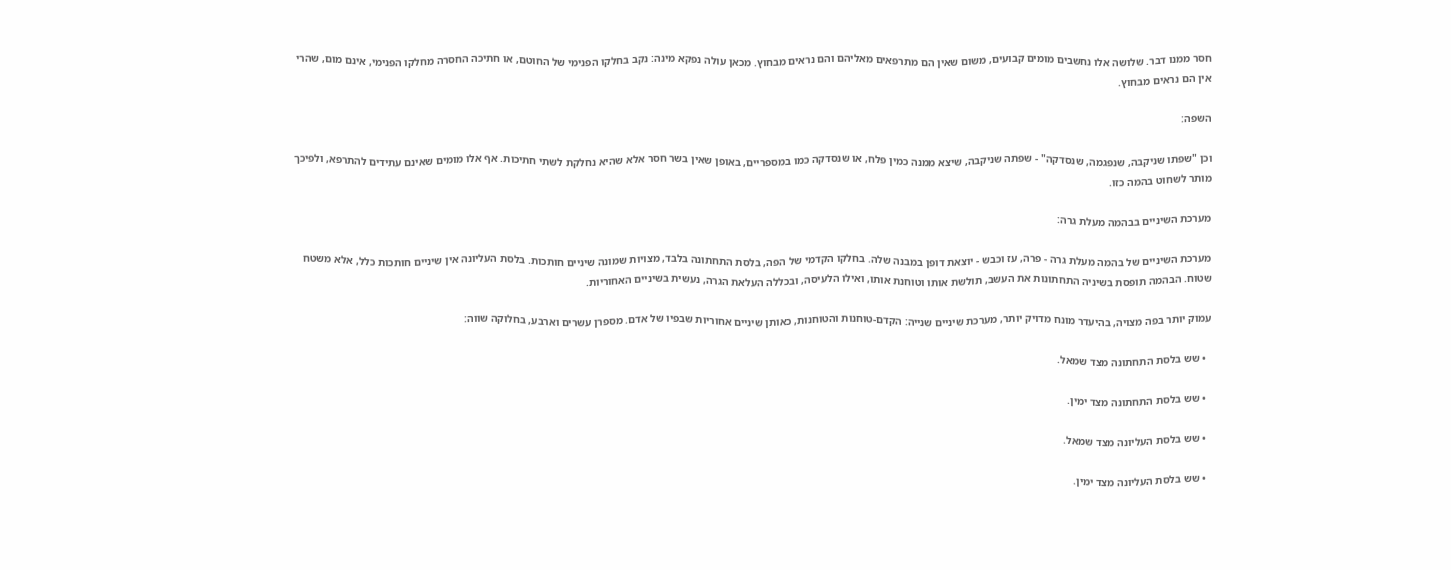חסר ממנו דבר. שלושה אלו נחשבים מומים קבועים, משום שאין הם מתרפאים מאליהם והם נראים מבחוץ. מכאן עולה נפקא מינה: נקב בחלקו הפנימי של החוטם, או חתיכה החסרה מחלקו הפנימי, אינם מום, שהרי אין הם נראים מבחוץ.

השפה:

וכן "שפתו שניקבה, שנפגמה, שנסדקה" - שפתה שניקבה, שיצא ממנה כמין פלח, או שנסדקה כמו במספריים, באופן שאין בשר חסר אלא שהיא נחלקת לשתי חתיכות. אף אלו מומים שאינם עתידים להתרפא, ולפיכך מותר לשחוט בהמה כזו.

מערכת השיניים בבהמה מעלת גרה:

מערכת השיניים של בהמה מעלת גרה - פרה, עז וכבש - יוצאת דופן במבנה שלה. בחלקו הקדמי של הפה, בלסת התחתונה בלבד, מצויות שמונה שיניים חותכות. בלסת העליונה אין שיניים חותכות כלל, אלא משטח שטוח. הבהמה תופסת בשיניה התחתונות את העשב, תולשת אותו וטוחנת אותו, ואילו הלעיסה, ובכללה העלאת הגרה, נעשית בשיניים האחוריות.

עמוק יותר בפה מצויה, בהיעדר מונח מדויק יותר, מערכת שיניים שנייה: הקדם-טוחנות והטוחנות, כאותן שיניים אחוריות שבפיו של אדם. מספרן עשרים וארבע, בחלוקה שווה:

  • שש בלסת התחתונה מצד שמאל.

  • שש בלסת התחתונה מצד ימין.

  • שש בלסת העליונה מצד שמאל.

  • שש בלסת העליונה מצד ימין.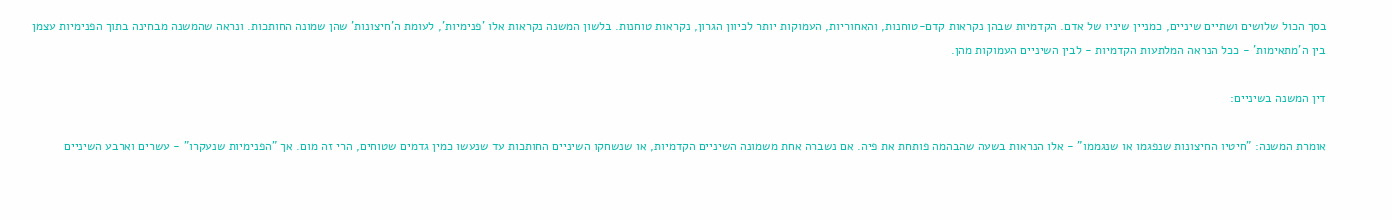בסך הכול שלושים ושתיים שיניים, כמניין שיניו של אדם. הקדמיות שבהן נקראות קדם-טוחנות, והאחוריות, העמוקות יותר לכיוון הגרון, נקראות טוחנות. בלשון המשנה נקראות אלו 'פנימיות', לעומת ה'חיצונות' שהן שמונה החותכות. ונראה שהמשנה מבחינה בתוך הפנימיות עצמן בין ה'מתאימות' - ככל הנראה המלתעות הקדמיות - לבין השיניים העמוקות מהן.

דין המשנה בשיניים:

אומרת המשנה: "חיטיו החיצונות שנפגמו או שנגממו" - אלו הנראות בשעה שהבהמה פותחת את פיה. אם נשברה אחת משמונה השיניים הקדמיות, או שנשחקו השיניים החותכות עד שנעשו כמין גדמים שטוחים, הרי זה מום. אך "הפנימיות שנעקרו" - עשרים וארבע השיניים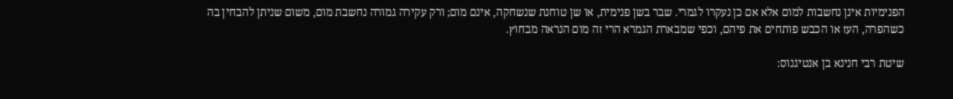הפנימיות אינן נחשבות למום אלא אם כן נעקרו לגמרי. שבר בשן פנימית, או שן טוחנת שנשחקה, אינם מום; ורק עקירה גמורה נחשבת מום, משום שניתן להבחין בה כשהפרה, העז או הכבש פותחים את פיהם, וכפי שמבארת הגמרא הרי זה מום הנראה מבחוץ.

שיטת רבי חנינא בן אנטיגנוס: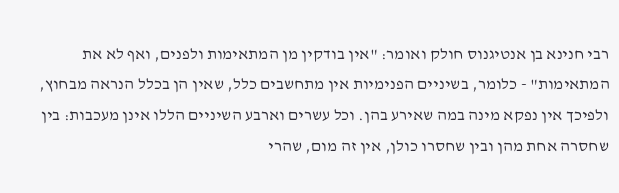רבי חנינא בן אנטיגנוס חולק ואומר: "אין בודקין מן המתאימות ולפנים, ואף לא את המתאימות" - כלומר, בשיניים הפנימיות אין מתחשבים כלל, שאין הן בכלל הנראה מבחוץ, ולפיכך אין נפקא מינה במה שאירע בהן. וכל עשרים וארבע השיניים הללו אינן מעכבות: בין שחסרה אחת מהן ובין שחסרו כולן, אין זה מום, שהרי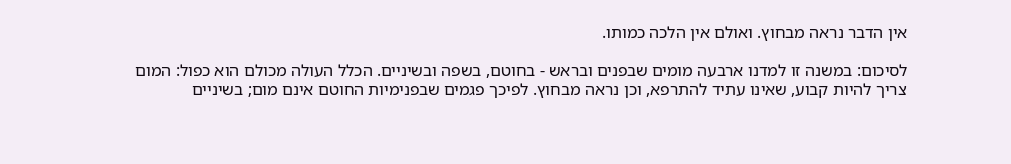אין הדבר נראה מבחוץ. ואולם אין הלכה כמותו.

לסיכום: במשנה זו למדנו ארבעה מומים שבפנים ובראש - בחוטם, בשפה ובשיניים. הכלל העולה מכולם הוא כפול: המום צריך להיות קבוע, שאינו עתיד להתרפא, וכן נראה מבחוץ. לפיכך פגמים שבפנימיות החוטם אינם מום; בשיניים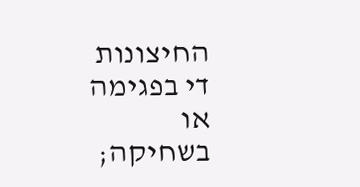החיצונות די בפגימה או בשחיקה;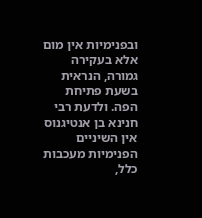ובפנימיות אין מום אלא בעקירה גמורה, הנראית בשעת פתיחת הפה. ולדעת רבי חנינא בן אנטיגנוס אין השיניים הפנימיות מעכבות כלל,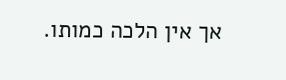אך אין הלכה כמותו.